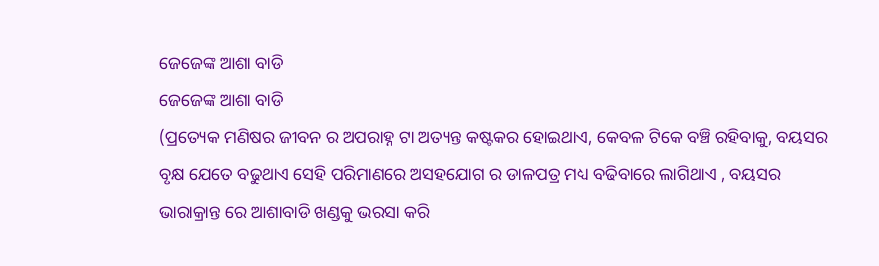ଜେଜେଙ୍କ ଆଶା ବାଡି
ଜେଜେଙ୍କ ଆଶା ବାଡି
(ପ୍ରତ୍ୟେକ ମଣିଷର ଜୀବନ ର ଅପରାହ୍ନ ଟା ଅତ୍ୟନ୍ତ କଷ୍ଟକର ହୋଇଥାଏ, କେବଳ ଟିକେ ବଞ୍ଚି ରହିବାକୁ, ବୟସର ବୃକ୍ଷ ଯେତେ ବଢୁଥାଏ ସେହି ପରିମାଣରେ ଅସହଯୋଗ ର ଡାଳପତ୍ର ମଧ୍ୟ ବଢିବାରେ ଲାଗିଥାଏ , ବୟସର ଭାରାକ୍ରାନ୍ତ ରେ ଆଶାବାଡି ଖଣ୍ଡକୁ ଭରସା କରି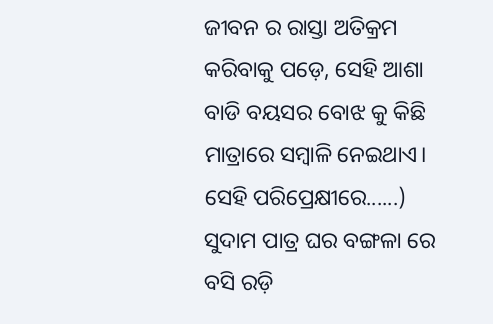ଜୀବନ ର ରାସ୍ତା ଅତିକ୍ରମ କରିବାକୁ ପଡ଼େ, ସେହି ଆଶା ବାଡି ବୟସର ବୋଝ କୁ କିଛି ମାତ୍ରାରେ ସମ୍ବାଳି ନେଇଥାଏ। ସେହି ପରିପ୍ରେକ୍ଷୀରେ......)
ସୁଦାମ ପାତ୍ର ଘର ବଙ୍ଗଳା ରେ ବସି ରଡ଼ି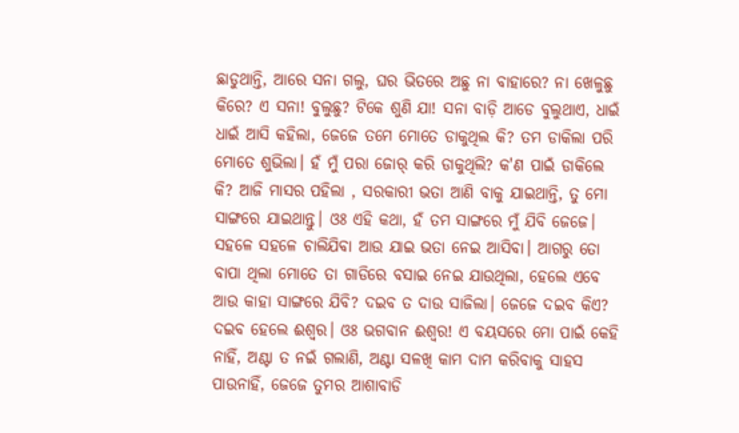ଛାଡୁଥାନ୍ତି, ଆରେ ସନା ଗଲୁ, ଘର ଭିତରେ ଅଛୁ ନା ବାହାରେ? ନା ଖେଳୁଛୁ କିରେ? ଏ ସନା! ବୁଲୁଛୁ? ଟିକେ ଶୁଣି ଯା! ସନା ବାଡ଼ି ଆଡେ ବୁଲୁଥାଏ, ଧାଇଁ ଧାଇଁ ଆସି କହିଲା, ଜେଜେ ତମେ ମୋତେ ଡାକୁଥିଲ କି? ତମ ଡାକିଲା ପରି ମୋତେ ଶୁଭିଲା। ହଁ ମୁଁ ପରା ଜୋର୍ କରି ଡାକୁଥିଲି? କ'ଣ ପାଇଁ ଡାକିଲେ କି? ଆଜି ମାସର ପହିଲା , ସରକାରୀ ଭତା ଆଣି ବାକୁ ଯାଇଥାନ୍ତି, ତୁ ମୋ ସାଙ୍ଗରେ ଯାଇଥାନ୍ତୁ। ଓଃ ଏହି କଥା, ହଁ ତମ ସାଙ୍ଗରେ ମୁଁ ଯିବି ଜେଜେ। ସହଳେ ସହଳେ ଚାଲିଯିବା ଆଉ ଯାଇ ଭତା ନେଇ ଆସିବା। ଆଗରୁ ତୋ ବାପା ଥିଲା ମୋତେ ତା ଗାଡିରେ ବସାଇ ନେଇ ଯାଉଥିଲା, ହେଲେ ଏବେ ଆଉ କାହା ସାଙ୍ଗରେ ଯିବି? ଦଇବ ତ ଦାଉ ସାଜିଲା। ଜେଜେ ଦଇବ କିଏ? ଦଇବ ହେଲେ ଈଶ୍ୱର। ଓଃ ଭଗବାନ ଈଶ୍ୱର! ଏ ବୟସରେ ମୋ ପାଇଁ କେହି ନାହିଁ, ଅଣ୍ଟା ତ ନଇଁ ଗଲାଣି, ଅଣ୍ଟା ସଳଖି କାମ ଦାମ କରିବାକୁ ସାହସ ପାଉନାହିଁ, ଜେଜେ ତୁମର ଆଶାବାଡି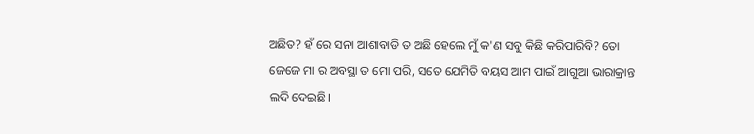ଅଛିତ? ହଁ ରେ ସନା ଆଶାବାଡି ତ ଅଛି ହେଲେ ମୁଁ କ'ଣ ସବୁ କିଛି କରିପାରିବି? ତୋ ଜେଜେ ମା ର ଅବସ୍ଥା ତ ମୋ ପରି, ସତେ ଯେମିତି ବୟସ ଆମ ପାଇଁ ଆଗୁଆ ଭାରାକ୍ରାନ୍ତ ଲଦି ଦେଇଛି।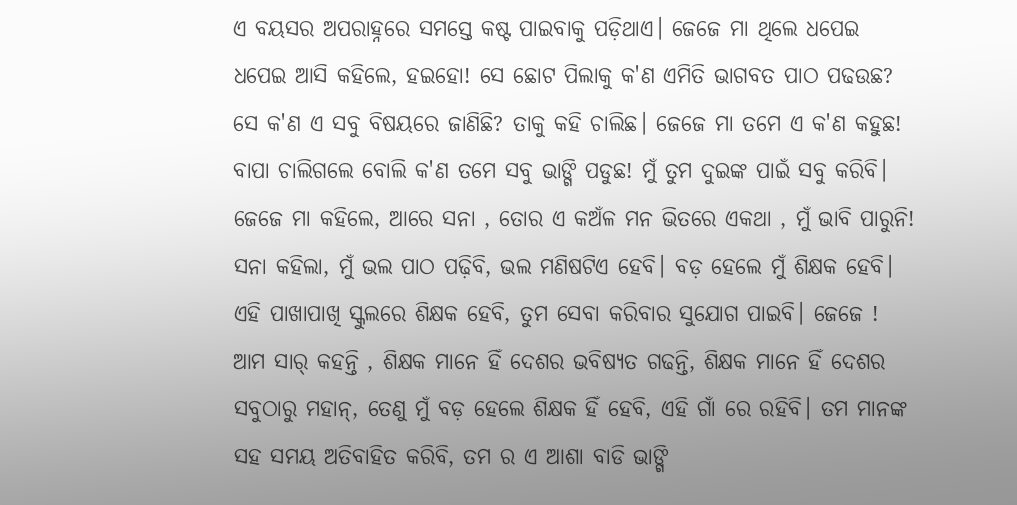ଏ ବୟସର ଅପରାହ୍ନରେ ସମସ୍ତେ କଷ୍ଟ ପାଇବାକୁ ପଡ଼ିଥାଏ। ଜେଜେ ମା ଥିଲେ ଧପେଇ ଧପେଇ ଆସି କହିଲେ, ହଇହୋ! ସେ ଛୋଟ ପିଲାକୁ କ'ଣ ଏମିତି ଭାଗବତ ପାଠ ପଢଉଛ? ସେ କ'ଣ ଏ ସବୁ ବିଷୟରେ ଜାଣିଛି? ତାକୁ କହି ଚାଲିଛ। ଜେଜେ ମା ତମେ ଏ କ'ଣ କହୁଛ! ବାପା ଚାଲିଗଲେ ବୋଲି କ'ଣ ତମେ ସବୁ ଭାଙ୍ଗି ପଡୁଛ! ମୁଁ ତୁମ ଦୁଇଙ୍କ ପାଇଁ ସବୁ କରିବି। ଜେଜେ ମା କହିଲେ, ଆରେ ସନା , ତୋର ଏ କଅଁଳ ମନ ଭିତରେ ଏକଥା , ମୁଁ ଭାବି ପାରୁନି! ସନା କହିଲା, ମୁଁ ଭଲ ପାଠ ପଢ଼ିବି, ଭଲ ମଣିଷଟିଏ ହେବି। ବଡ଼ ହେଲେ ମୁଁ ଶିକ୍ଷକ ହେବି। ଏହି ପାଖାପାଖି ସ୍କୁଲରେ ଶିକ୍ଷକ ହେବି, ତୁମ ସେବା କରିବାର ସୁଯୋଗ ପାଇବି। ଜେଜେ ! ଆମ ସାର୍ କହନ୍ତି , ଶିକ୍ଷକ ମାନେ ହିଁ ଦେଶର ଭବିଷ୍ୟତ ଗଢନ୍ତି, ଶିକ୍ଷକ ମାନେ ହିଁ ଦେଶର ସବୁଠାରୁ ମହାନ୍, ତେଣୁ ମୁଁ ବଡ଼ ହେଲେ ଶିକ୍ଷକ ହିଁ ହେବି, ଏହି ଗାଁ ରେ ରହିବି। ତମ ମାନଙ୍କ ସହ ସମୟ ଅତିବାହିତ କରିବି, ତମ ର ଏ ଆଶା ବାଡି ଭାଙ୍ଗି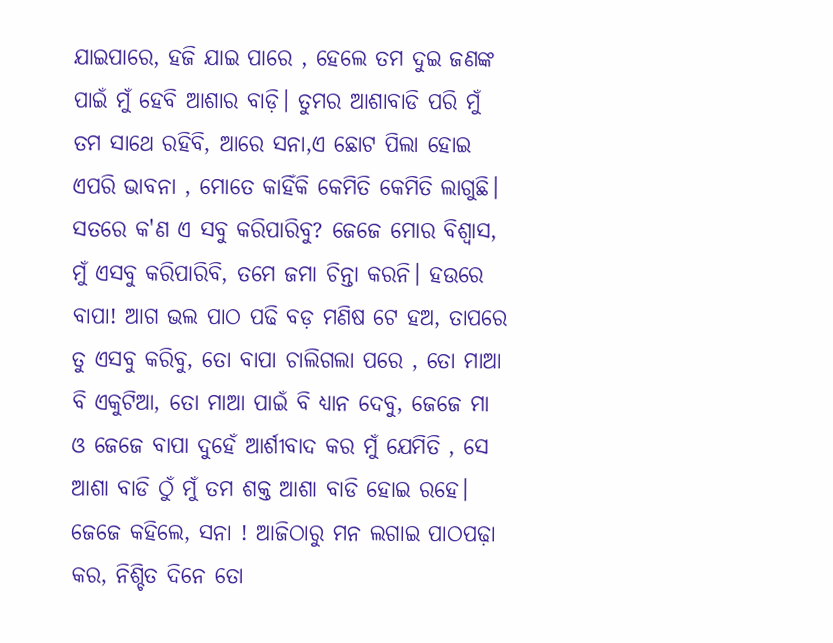ଯାଇପାରେ, ହଜି ଯାଇ ପାରେ , ହେଲେ ତମ ଦୁଇ ଜଣଙ୍କ ପାଇଁ ମୁଁ ହେବି ଆଶାର ବାଡ଼ି। ତୁମର ଆଶାବାଡି ପରି ମୁଁ ତମ ସାଥେ ରହିବି, ଆରେ ସନା,ଏ ଛୋଟ ପିଲା ହୋଇ ଏପରି ଭାବନା , ମୋତେ କାହିଁକି କେମିତି କେମିତି ଲାଗୁଛି। ସତରେ କ'ଣ ଏ ସବୁ କରିପାରିବୁ? ଜେଜେ ମୋର ବିଶ୍ବାସ, ମୁଁ ଏସବୁ କରିପାରିବି, ତମେ ଜମା ଚିନ୍ତା କରନି। ହଉରେ ବାପା! ଆଗ ଭଲ ପାଠ ପଢି ବଡ଼ ମଣିଷ ଟେ ହଅ, ତାପରେ ତୁ ଏସବୁ କରିବୁ, ତୋ ବାପା ଚାଲିଗଲା ପରେ , ତୋ ମାଆ ବି ଏକୁଟିଆ, ତୋ ମାଆ ପାଇଁ ବି ଧ୍ୟାନ ଦେବୁ, ଜେଜେ ମା ଓ ଜେଜେ ବାପା ଦୁହେଁ ଆର୍ଶୀବାଦ କର ମୁଁ ଯେମିତି , ସେ ଆଶା ବାଡି ଠୁଁ ମୁଁ ତମ ଶକ୍ତ ଆଶା ବାଡି ହୋଇ ରହେ। ଜେଜେ କହିଲେ, ସନା ! ଆଜିଠାରୁ ମନ ଲଗାଇ ପାଠପଢ଼ା କର, ନିଶ୍ଚିତ ଦିନେ ତୋ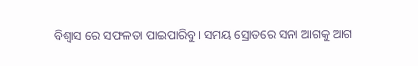ବିଶ୍ୱାସ ରେ ସଫଳତା ପାଇପାରିବୁ। ସମୟ ସ୍ରୋତରେ ସନା ଆଗକୁ ଆଗ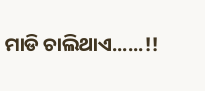ମାଡି ଚାଲିଥାଏ......!!